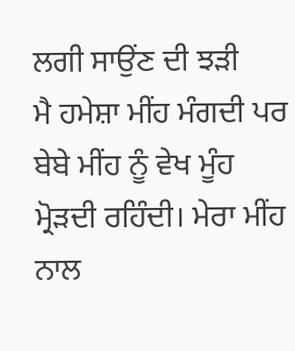ਲਗੀ ਸਾਉਂਣ ਦੀ ਝੜੀ
ਮੈ ਹਮੇਸ਼ਾ ਮੀਂਹ ਮੰਗਦੀ ਪਰ ਬੇਬੇ ਮੀਂਹ ਨੂੰ ਵੇਖ ਮੂੰਹ ਮ੍ਰੋੜਦੀ ਰਹਿੰਦੀ। ਮੇਰਾ ਮੀਂਹ ਨਾਲ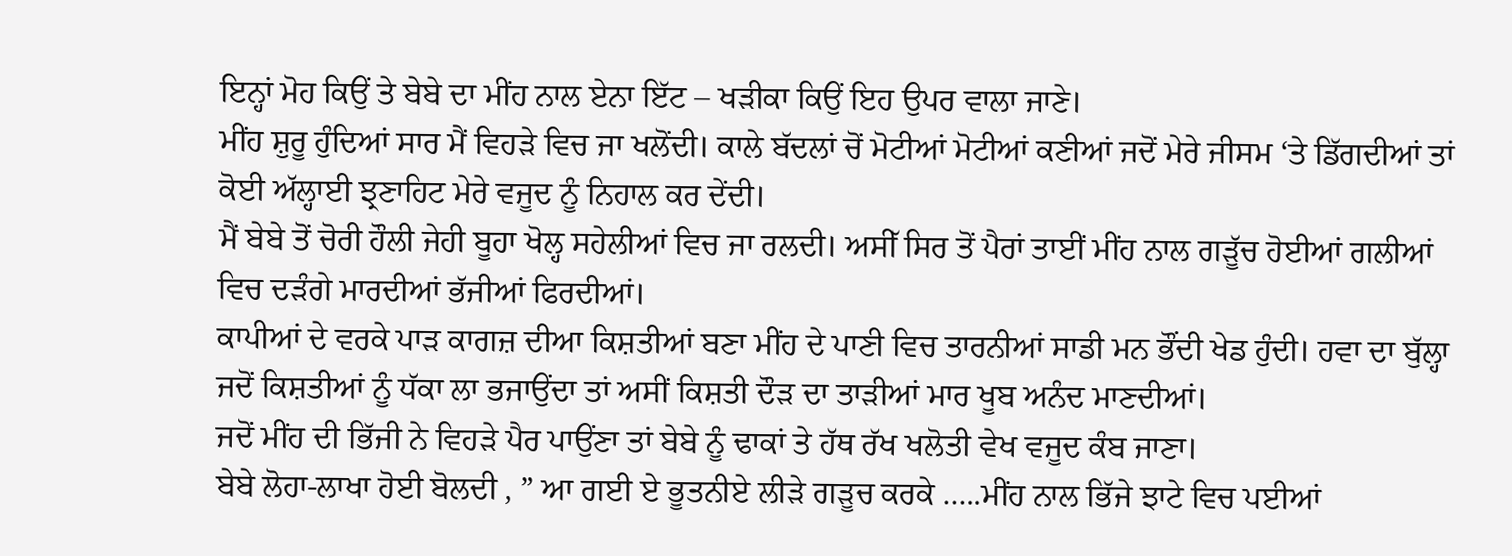ਇਨ੍ਹਾਂ ਮੋਹ ਕਿਉਂ ਤੇ ਬੇਬੇ ਦਾ ਮੀਂਹ ਨਾਲ ਏਨਾ ਇੱਟ – ਖੜੀਕਾ ਕਿਉਂ ਇਹ ਉਪਰ ਵਾਲਾ ਜਾਣੇ।
ਮੀਂਹ ਸ਼ੁਰੂ ਹੁੰਦਿਆਂ ਸਾਰ ਮੈਂ ਵਿਹੜੇ ਵਿਚ ਜਾ ਖਲੋਂਦੀ। ਕਾਲੇ ਬੱਦਲਾਂ ਚੋਂ ਮੋਟੀਆਂ ਮੋਟੀਆਂ ਕਣੀਆਂ ਜਦੋਂ ਮੇਰੇ ਜੀਸਮ ‘ਤੇ ਡਿੱਗਦੀਆਂ ਤਾਂ ਕੋਈ ਅੱਲ੍ਹਾਈ ਝ੍ਰਣਾਹਿਟ ਮੇਰੇ ਵਜੂਦ ਨੂੰ ਨਿਹਾਲ ਕਰ ਦੇਂਦੀ।
ਮੈਂ ਬੇਬੇ ਤੋਂ ਚੋਰੀ ਹੌਲੀ ਜੇਹੀ ਬੂਹਾ ਖੋਲ੍ਹ ਸਹੇਲੀਆਂ ਵਿਚ ਜਾ ਰਲਦੀ। ਅਸੀੱ ਸਿਰ ਤੋਂ ਪੈਰਾਂ ਤਾਈਂ ਮੀਂਹ ਨਾਲ ਗੜੂੱਚ ਹੋਈਆਂ ਗਲੀਆਂ ਵਿਚ ਦੜੰਗੇ ਮਾਰਦੀਆਂ ਭੱਜੀਆਂ ਫਿਰਦੀਆਂ।
ਕਾਪੀਆਂ ਦੇ ਵਰਕੇ ਪਾੜ ਕਾਗਜ਼ ਦੀਆ ਕਿਸ਼ਤੀਆਂ ਬਣਾ ਮੀਂਹ ਦੇ ਪਾਣੀ ਵਿਚ ਤਾਰਨੀਆਂ ਸਾਡੀ ਮਨ ਭੌਂਦੀ ਖੇਡ ਹੁੰਦੀ। ਹਵਾ ਦਾ ਬੁੱਲ੍ਹਾ ਜਦੋਂ ਕਿਸ਼ਤੀਆਂ ਨੂੰ ਧੱਕਾ ਲਾ ਭਜਾਉਂਦਾ ਤਾਂ ਅਸੀਂ ਕਿਸ਼ਤੀ ਦੌੜ ਦਾ ਤਾੜੀਆਂ ਮਾਰ ਖੂਬ ਅਨੰਦ ਮਾਣਦੀਆਂ।
ਜਦੋਂ ਮੀਂਹ ਦੀ ਭਿੱਜੀ ਨੇ ਵਿਹੜੇ ਪੈਰ ਪਾਉਂਣਾ ਤਾਂ ਬੇਬੇ ਨੂੰ ਢਾਕਾਂ ਤੇ ਹੱਥ ਰੱਖ ਖਲੋਤੀ ਵੇਖ ਵਜੂਦ ਕੰਬ ਜਾਣਾ।
ਬੇਬੇ ਲੋਹਾ-ਲਾਖਾ ਹੋਈ ਬੋਲਦੀ , ” ਆ ਗਈ ਏ ਭੂਤਨੀਏ ਲੀੜੇ ਗੜੂਚ ਕਰਕੇ …..ਮੀਂਹ ਨਾਲ ਭਿੱਜੇ ਝਾਟੇ ਵਿਚ ਪਈਆਂ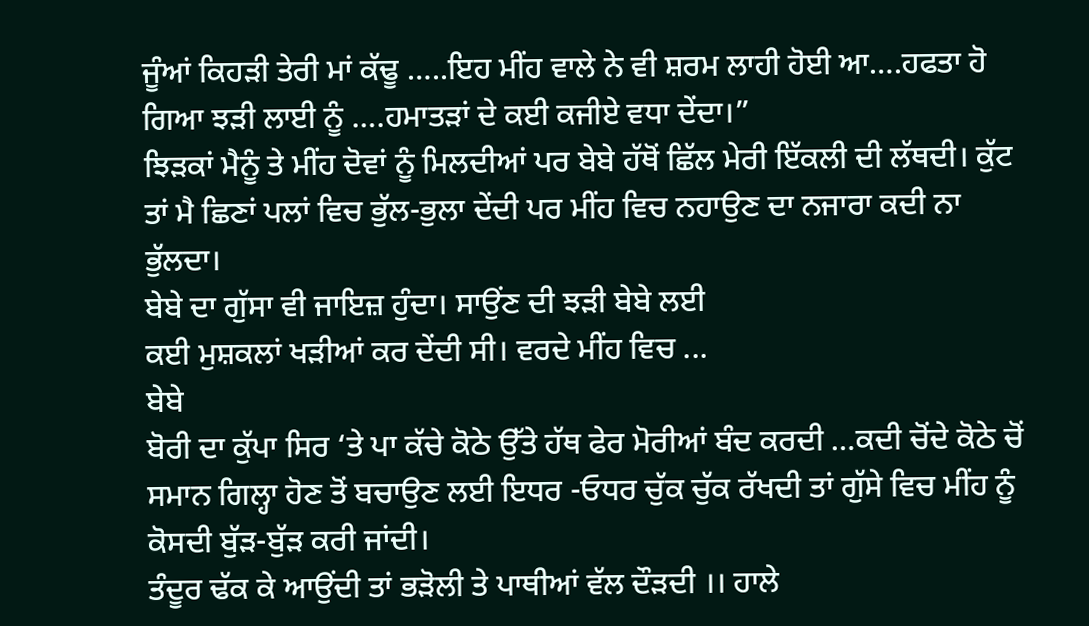ਜੂੰਆਂ ਕਿਹੜੀ ਤੇਰੀ ਮਾਂ ਕੱਢੂ …..ਇਹ ਮੀਂਹ ਵਾਲੇ ਨੇ ਵੀ ਸ਼ਰਮ ਲਾਹੀ ਹੋਈ ਆ….ਹਫਤਾ ਹੋ ਗਿਆ ਝੜੀ ਲਾਈ ਨੂੰ ….ਹਮਾਤੜਾਂ ਦੇ ਕਈ ਕਜੀਏ ਵਧਾ ਦੇਂਦਾ।”
ਝਿੜਕਾਂ ਮੈਨੂੰ ਤੇ ਮੀਂਹ ਦੋਵਾਂ ਨੂੰ ਮਿਲਦੀਆਂ ਪਰ ਬੇਬੇ ਹੱਥੋਂ ਛਿੱਲ ਮੇਰੀ ਇੱਕਲੀ ਦੀ ਲੱਥਦੀ। ਕੁੱਟ ਤਾਂ ਮੈ ਛਿਣਾਂ ਪਲਾਂ ਵਿਚ ਭੁੱਲ-ਭੁਲਾ ਦੇਂਦੀ ਪਰ ਮੀਂਹ ਵਿਚ ਨਹਾਉਣ ਦਾ ਨਜਾਰਾ ਕਦੀ ਨਾ ਭੁੱਲਦਾ।
ਬੇਬੇ ਦਾ ਗੁੱਸਾ ਵੀ ਜਾਇਜ਼ ਹੁੰਦਾ। ਸਾਉਂਣ ਦੀ ਝੜੀ ਬੇਬੇ ਲਈ
ਕਈ ਮੁਸ਼ਕਲਾਂ ਖੜੀਆਂ ਕਰ ਦੇਂਦੀ ਸੀ। ਵਰਦੇ ਮੀਂਹ ਵਿਚ ...
ਬੇਬੇ
ਬੋਰੀ ਦਾ ਕੁੱਪਾ ਸਿਰ ‘ਤੇ ਪਾ ਕੱਚੇ ਕੋਠੇ ਉੱਤੇ ਹੱਥ ਫੇਰ ਮੋਰੀਆਂ ਬੰਦ ਕਰਦੀ …ਕਦੀ ਚੋਂਦੇ ਕੋਠੇ ਚੋਂ ਸਮਾਨ ਗਿਲ੍ਹਾ ਹੋਣ ਤੋਂ ਬਚਾਉਣ ਲਈ ਇਧਰ -ਓਧਰ ਚੁੱਕ ਚੁੱਕ ਰੱਖਦੀ ਤਾਂ ਗੁੱਸੇ ਵਿਚ ਮੀਂਹ ਨੂੰ ਕੋਸਦੀ ਬੁੱੜ-ਬੁੱੜ ਕਰੀ ਜਾਂਦੀ।
ਤੰਦੂਰ ਢੱਕ ਕੇ ਆਉਂਦੀ ਤਾਂ ਭੜੋਲੀ ਤੇ ਪਾਥੀਆਂ ਵੱਲ ਦੌੜਦੀ ।। ਹਾਲੇ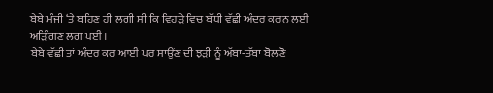ਬੇਬੇ ਮੰਜੀ ‘ਤੇ ਬਹਿਣ ਹੀ ਲਗੀ ਸੀ ਕਿ ਵਿਹੜੇ ਵਿਚ ਬੱਧੀ ਵੱਛੀ ਅੰਦਰ ਕਰਨ ਲਈ ਅੜਿੰਗਣ ਲਗ ਪਈ ।
ਬੇਬੇ ਵੱਛੀ ਤਾਂ ਅੰਦਰ ਕਰ ਆਈ ਪਰ ਸਾਉਂਣ ਦੀ ਝੜੀ ਨੂੰ ਅੱਬਾ-ਤੱਬਾ ਬੋਲਣੋ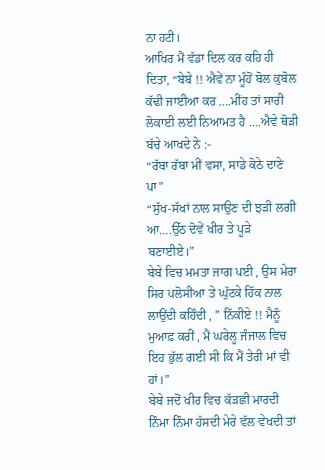ਨਾ ਹਟੀ।
ਆਖਿਰ ਮੈਂ ਵੱਡਾ ਦਿਲ ਕਰ ਕਹਿ ਹੀ ਦਿਤਾ, “ਬੇਬੇ !! ਐਵੇਂ ਨਾ ਮੂੰਹੋਂ ਬੋਲ ਕੁਬੋਲ ਕੱਢੀ ਜਾਈਆ ਕਰ ….ਮੀਂਹ ਤਾਂ ਸਾਰੀ ਲੋਕਾਈ ਲਈ ਨਿਆਮਤ ਹੈ ….ਐਵੇ ਥੋੜੀ ਬੱਚੇ ਆਖਦੇ ਨੇ :-
“ਰੱਬਾ ਰੱਬਾ ਮੀਂ ਵਸਾ, ਸਾਡੇ ਕੋਠੇ ਦਾਣੇ ਪਾ”
“ਸੁੱਖ-ਸੱਖਾਂ ਨਾਲ ਸਾਉਣ ਦੀ ਝੜੀ ਲਗੀ ਆ….ਉੱਠ ਦੋਵੇਂ ਖੀਰ ਤੇ ਪੂੜੇ ਬਣਾਈਏ।”
ਬੇਬੇ ਵਿਚ ਮਮਤਾ ਜਾਗ ਪਈ , ਉਸ ਮੇਰਾ ਸਿਰ ਪਲੋਸੀਆ ਤੇ ਘੁੱਟਕੇ ਹਿੱਕ ਨਾਲ ਲਾਉਂਦੀ ਕਹਿੰਦੀ , ” ਨਿੱਕੀਏ !! ਮੈਨੂੰ ਮੁਆਫ਼ ਕਰੀਂ , ਮੈਂ ਘਰੇਲੂ ਜੰਜਾਲ ਵਿਚ ਇਹ ਭੁੱਲ ਗਈ ਸੀ ਕਿ ਮੈਂ ਤੇਰੀ ਮਾਂ ਵੀ ਹਾਂ।”
ਬੇਬੇ ਜਦੋਂ ਖੀਰ ਵਿਚ ਕੱੜਛੀ ਮਾਰਦੀ ਨਿੰਮਾ ਨਿੰਮਾ ਹੱਸਦੀ ਮੇਰੇ ਵੱਲ ਵੇਖਦੀ ਤਾਂ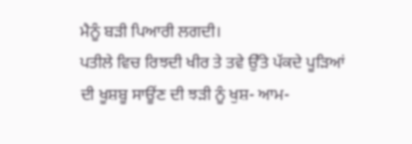ਮੈਨੂੰ ਬੜੀ ਪਿਆਰੀ ਲਗਦੀ।
ਪਤੀਲੇ ਵਿਚ ਰਿਝਦੀ ਖੀਰ ਤੇ ਤਵੇ ਉੱਤੇ ਪੱਕਦੇ ਪੂੜਿਆਂ
ਦੀ ਖੂਸ਼ਬੂ ਸਾਊਂਣ ਦੀ ਝੜੀ ਨੂੰ ਖੁਸ਼- ਆਮ-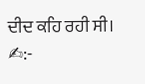ਦੀਦ ਕਹਿ ਰਹੀ ਸੀ।
✍:-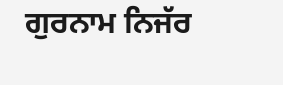ਗੁਰਨਾਮ ਨਿਜੱਰ